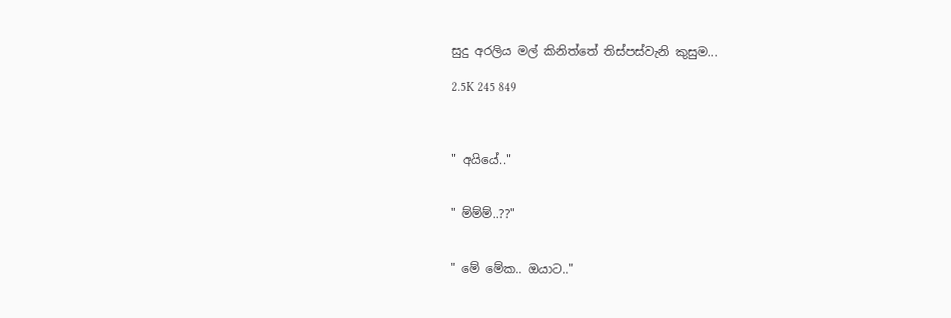සුදු අරලිය මල් කිනිත්තේ තිස්පස්වැනි කුසුම...

2.5K 245 849



" අයියේ.."


" ම්ම්ම්..??"


" මේ මේක.. ඔයාට.."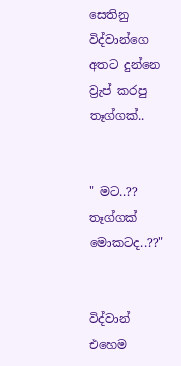සෙතිනු විද්වාන්ගෙ අතට දුන්නෙ ව්‍රැප් කරපු තෑග්ගක්..


" මට..?? තෑග්ගක් මොකටද..??"


විද්වාන් එහෙම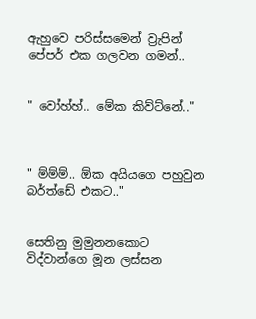ඇහුවෙ පරිස්සමෙන් ව්‍රැපින් පේපර් එක ගලවන ගමන්..


" වෝහ්හ්.. මේක කිව්ට්නේ.."



" ම්ම්ම්.. ඕක අයියගෙ පහුවුන බර්ත්ඩේ එකට.."


සෙතිනු මුමුනනකොට විද්වාන්ගෙ මූන ලස්සන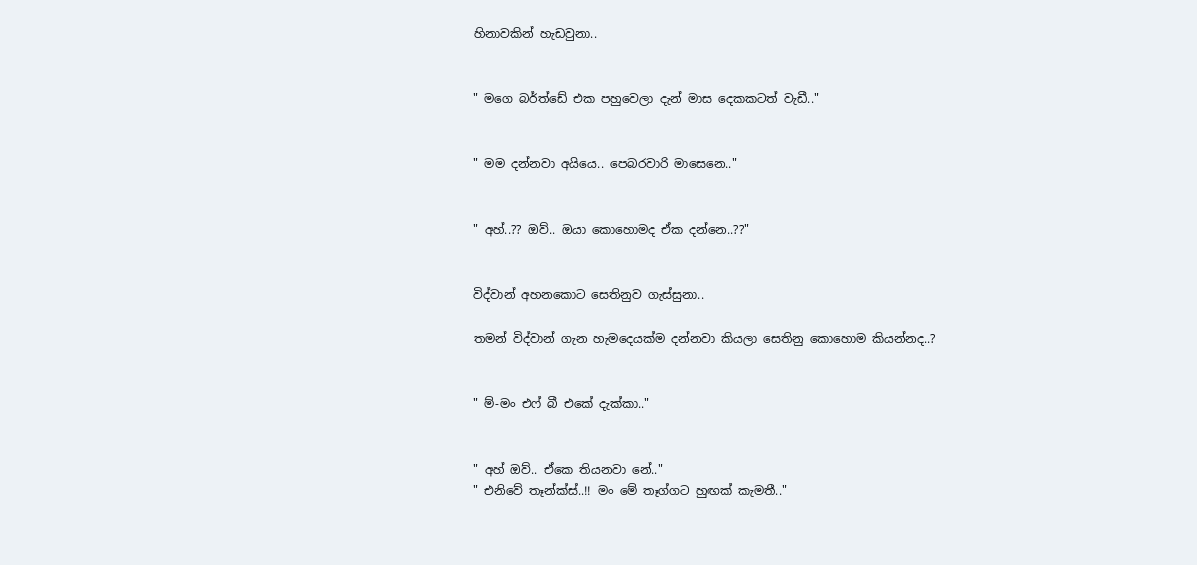හිනාවකින් හැඩවුනා..


" මගෙ බර්ත්ඩේ එක පහුවෙලා දැන් මාස දෙකකටත් වැඩී.."


" මම දන්නවා අයියෙ.. පෙබරවාරි මාසෙනෙ.."


" අහ්..?? ඔව්.. ඔයා කොහොමද ඒක දන්නෙ..??"


විද්වාන් අහනකොට සෙතිනුව ගැස්සුනා..

තමන් විද්වාන් ගැන හැමදෙයක්ම දන්නවා කියලා සෙතිනු කොහොම කියන්නද..?


" ම්-මං එෆ් බී එකේ දැක්කා.."


" අහ් ඔව්.. ඒකෙ තියනවා නේ.."
" එනිවේ තෑන්ක්ස්..!! මං මේ තෑග්ගට හුඟක් කැමතී.."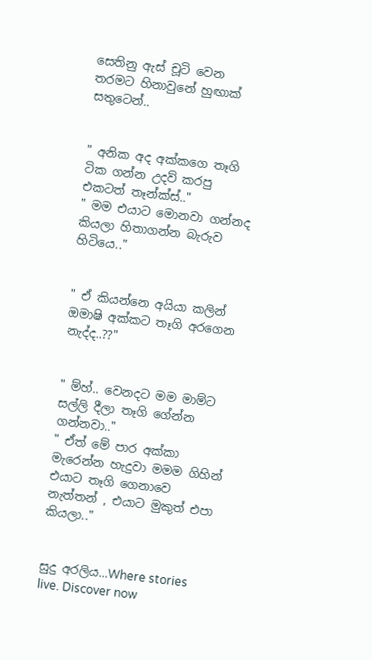සෙතිනු ඇස් චූටි වෙන තරමට හිනාවුනේ හුඟාක් සතුටෙන්..


" අනික අද අක්කගෙ තෑගි ටික ගන්න උදව් කරපු එකටත් තෑන්ක්ස්.."
" මම එයාට මොනවා ගන්නද කියලා හිතාගන්න බැරුව හිටියෙ.."


" ඒ කියන්නෙ අයියා කලින් ඔමාෂි අක්කට තෑගි අරගෙන නැද්ද..??"


" ම්හ්.. වෙනදට මම මාම්ට සල්ලි දීලා තෑගි ගේන්න ගන්නවා.."
" ඒත් මේ පාර අක්කා මැරෙන්න හැදුවා මමම ගිහින් එයාට තෑගි ගෙනාවෙ නැත්තන් , එයාට මුකුත් එපා කියලා.."


සුදු අරලිය...Where stories live. Discover now